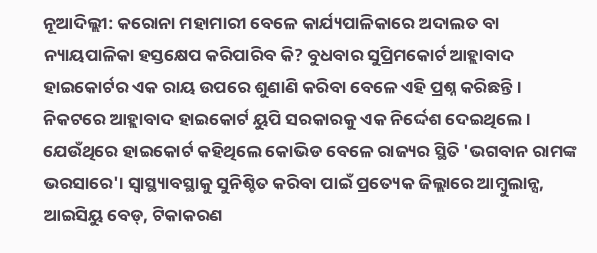ନୂଆଦିଲ୍ଲୀ: କରୋନା ମହାମାରୀ ବେଳେ କାର୍ଯ୍ୟପାଳିକାରେ ଅଦାଲତ ବା ନ୍ୟାୟପାଳିକା ହସ୍ତକ୍ଷେପ କରିପାରିବ କି? ବୁଧବାର ସୁପ୍ରିମକୋର୍ଟ ଆହ୍ଲାବାଦ ହାଇକୋର୍ଟର ଏକ ରାୟ ଉପରେ ଶୁଣାଣି କରିବା ବେଳେ ଏହି ପ୍ରଶ୍ନ କରିଛନ୍ତି। ନିକଟରେ ଆହ୍ଲାବାଦ ହାଇକୋର୍ଟ ୟୁପି ସରକାରକୁ ଏକ ନିର୍ଦ୍ଦେଶ ଦେଇଥିଲେ। ଯେଉଁଥିରେ ହାଇକୋର୍ଟ କହିଥିଲେ କୋଭିଡ ବେଳେ ରାଜ୍ୟର ସ୍ଥିତି 'ଭଗବାନ ରାମଙ୍କ ଭରସାରେ'। ସ୍ୱାସ୍ଥ୍ୟାବସ୍ଥାକୁ ସୁନିଶ୍ଚିତ କରିବା ପାଇଁ ପ୍ରତ୍ୟେକ ଜିଲ୍ଲାରେ ଆମ୍ୱୁଲାନ୍ସ, ଆଇସିୟୁ ବେଡ୍, ଟିକାକରଣ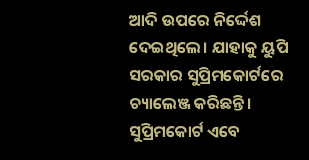ଆଦି ଉପରେ ନିର୍ଦ୍ଦେଶ ଦେଇଥିଲେ। ଯାହାକୁ ୟୁପି ସରକାର ସୁପ୍ରିମକୋର୍ଟରେ ଚ୍ୟାଲେଞ୍ଜ କରିଛନ୍ତି। ସୁପ୍ରିମକୋର୍ଟ ଏବେ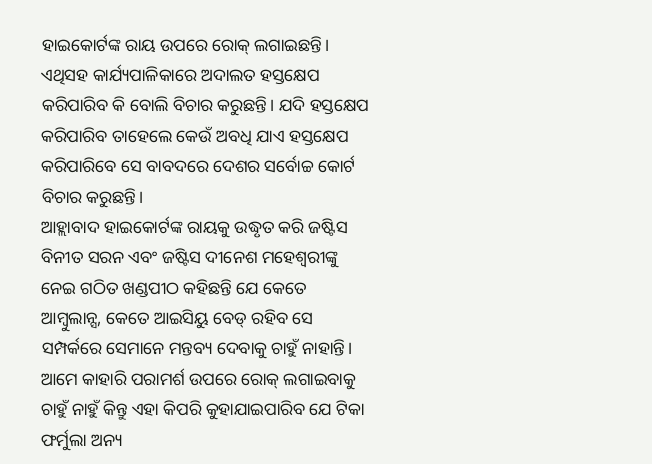ହାଇକୋର୍ଟଙ୍କ ରାୟ ଉପରେ ରୋକ୍ ଲଗାଇଛନ୍ତି। ଏଥିସହ କାର୍ଯ୍ୟପାଳିକାରେ ଅଦାଲତ ହସ୍ତକ୍ଷେପ କରିପାରିବ କି ବୋଲି ବିଚାର କରୁଛନ୍ତି। ଯଦି ହସ୍ତକ୍ଷେପ କରିପାରିବ ତାହେଲେ କେଉଁ ଅବଧି ଯାଏ ହସ୍ତକ୍ଷେପ କରିପାରିବେ ସେ ବାବଦରେ ଦେଶର ସର୍ବୋଚ୍ଚ କୋର୍ଟ ବିଚାର କରୁଛନ୍ତି।
ଆହ୍ଲାବାଦ ହାଇକୋର୍ଟଙ୍କ ରାୟକୁ ଉଦ୍ଧୃତ କରି ଜଷ୍ଟିସ ବିନୀତ ସରନ ଏବଂ ଜଷ୍ଟିସ ଦୀନେଶ ମହେଶ୍ୱରୀଙ୍କୁ ନେଇ ଗଠିତ ଖଣ୍ଡପୀଠ କହିଛନ୍ତି ଯେ କେତେ ଆମ୍ବୁଲାନ୍ସ, କେତେ ଆଇସିୟୁ ବେଡ୍ ରହିବ ସେ ସମ୍ପର୍କରେ ସେମାନେ ମନ୍ତବ୍ୟ ଦେବାକୁ ଚାହୁଁ ନାହାନ୍ତି। ଆମେ କାହାରି ପରାମର୍ଶ ଉପରେ ରୋକ୍ ଲଗାଇବାକୁ ଚାହୁଁ ନାହୁଁ କିନ୍ତୁ ଏହା କିପରି କୁହାଯାଇପାରିବ ଯେ ଟିକା ଫର୍ମୁଲା ଅନ୍ୟ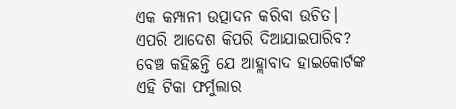ଏକ କମ୍ପାନୀ ଉତ୍ପାଦନ କରିବା ଉଚିତ। ଏପରି ଆଦେଶ କିପରି ଦିଆଯାଇପାରିବ? ବେଞ୍ଚ କହିଛନ୍ତି ଯେ ଆହ୍ଲାବାଦ ହାଇକୋର୍ଟଙ୍କ ଏହି ଟିକା ଫର୍ମୁଲାର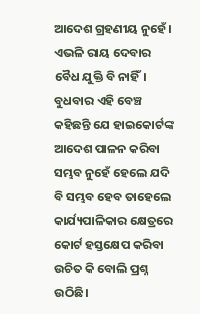ଆଦେଶ ଗ୍ରହଣୀୟ ନୁହେଁ। ଏଭଳି ରାୟ ଦେବାର ବୈଧ ଯୁକ୍ତି ବି ନାହିଁ।
ବୁଧବାର ଏହି ବେଞ୍ଚ କହିଛନ୍ତି ଯେ ହାଇକୋର୍ଟଙ୍କ ଆଦେଶ ପାଳନ କରିବା ସମ୍ଭବ ନୁହେଁ ହେଲେ ଯଦି ବି ସମ୍ଭବ ହେବ ତାହେଲେ କାର୍ଯ୍ୟପାଳିକାର କ୍ଷେତ୍ରରେ କୋର୍ଟ ହସ୍ତକ୍ଷେପ କରିବା ଉଚିତ କି ବୋଲି ପ୍ରଶ୍ନ ଉଠିଛି।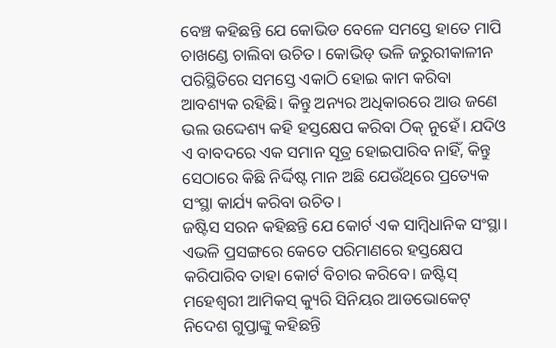ବେଞ୍ଚ କହିଛନ୍ତି ଯେ କୋଭିଡ ବେଳେ ସମସ୍ତେ ହାତେ ମାପି ଚାଖଣ୍ଡେ ଚାଲିବା ଉଚିତ। କୋଭିଡ୍ ଭଳି ଜରୁରୀକାଳୀନ ପରିସ୍ଥିତିରେ ସମସ୍ତେ ଏକାଠି ହୋଇ କାମ କରିବା ଆବଶ୍ୟକ ରହିଛି। କିନ୍ତୁ ଅନ୍ୟର ଅଧିକାରରେ ଆଉ ଜଣେ ଭଲ ଉଦ୍ଦେଶ୍ୟ କହି ହସ୍ତକ୍ଷେପ କରିବା ଠିକ୍ ନୁହେଁ। ଯଦିଓ ଏ ବାବଦରେ ଏକ ସମାନ ସୂତ୍ର ହୋଇପାରିବ ନାହିଁ, କିନ୍ତୁ ସେଠାରେ କିଛି ନିର୍ଦ୍ଦିଷ୍ଟ ମାନ ଅଛି ଯେଉଁଥିରେ ପ୍ରତ୍ୟେକ ସଂସ୍ଥା କାର୍ଯ୍ୟ କରିବା ଉଚିତ।
ଜଷ୍ଟିସ ସରନ କହିଛନ୍ତି ଯେ କୋର୍ଟ ଏକ ସାମ୍ବିଧାନିକ ସଂସ୍ଥା। ଏଭଳି ପ୍ରସଙ୍ଗରେ କେତେ ପରିମାଣରେ ହସ୍ତକ୍ଷେପ କରିପାରିବ ତାହା କୋର୍ଟ ବିଚାର କରିବେ। ଜଷ୍ଟିସ୍ ମହେଶ୍ୱରୀ ଆମିକସ୍ କ୍ୟୁରି ସିନିୟର ଆଡଭୋକେଟ୍ ନିଦେଶ ଗୁପ୍ତାଙ୍କୁ କହିଛନ୍ତି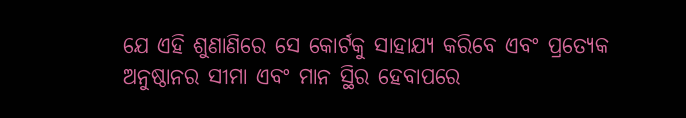ଯେ ଏହି ଶୁଣାଣିରେ ସେ କୋର୍ଟକୁ ସାହାଯ୍ୟ କରିବେ ଏବଂ ପ୍ରତ୍ୟେକ ଅନୁଷ୍ଠାନର ସୀମା ଏବଂ ମାନ ସ୍ଥିର ହେବାପରେ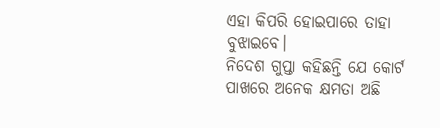ଏହା କିପରି ହୋଇପାରେ ତାହା ବୁଝାଇବେ।
ନିଦେଶ ଗୁପ୍ତା କହିଛନ୍ତି ଯେ କୋର୍ଟ ପାଖରେ ଅନେକ କ୍ଷମତା ଅଛି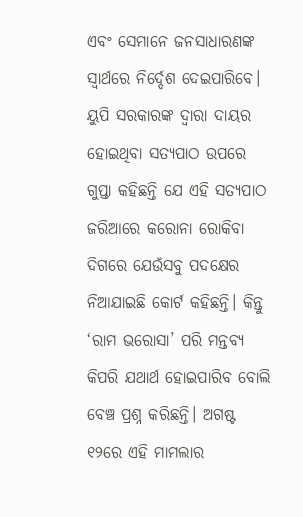ଏବଂ ସେମାନେ ଜନସାଧାରଣଙ୍କ ସ୍ୱାର୍ଥରେ ନିର୍ଦ୍ଦେଶ ଦେଇପାରିବେ। ୟୁପି ସରକାରଙ୍କ ଦ୍ୱାରା ଦାୟର ହୋଇଥିବା ସତ୍ୟପାଠ ଉପରେ ଗୁପ୍ତା କହିଛନ୍ତି ଯେ ଏହି ସତ୍ୟପାଠ ଜରିଆରେ କରୋନା ରୋକିବା ଦିଗରେ ଯେଉଁସବୁ ପଦକ୍ଷେର ନିଆଯାଇଛି କୋର୍ଟ କହିଛନ୍ତି। କିନ୍ତୁ ‘ରାମ ଭରୋସା’ ପରି ମନ୍ତବ୍ୟ କିପରି ଯଥାର୍ଥ ହୋଇପାରିବ ବୋଲି ବେଞ୍ଚ ପ୍ରଶ୍ନ କରିଛନ୍ତି। ଅଗଷ୍ଟ ୧୨ରେ ଏହି ମାମଲାର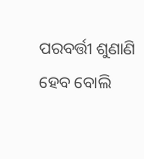ପରବର୍ତ୍ତୀ ଶୁଣାଣି ହେବ ବୋଲି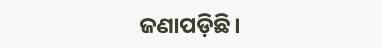ଜଣାପଡ଼ିଛି।